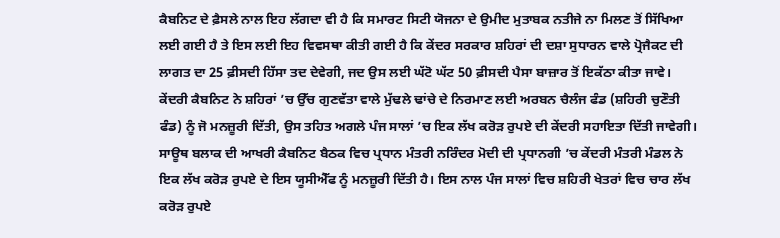ਕੈਬਨਿਟ ਦੇ ਫ਼ੈਸਲੇ ਨਾਲ ਇਹ ਲੱਗਦਾ ਵੀ ਹੈ ਕਿ ਸਮਾਰਟ ਸਿਟੀ ਯੋਜਨਾ ਦੇ ਉਮੀਦ ਮੁਤਾਬਕ ਨਤੀਜੇ ਨਾ ਮਿਲਣ ਤੋਂ ਸਿੱਖਿਆ ਲਈ ਗਈ ਹੈ ਤੇ ਇਸ ਲਈ ਇਹ ਵਿਵਸਥਾ ਕੀਤੀ ਗਈ ਹੈ ਕਿ ਕੇਂਦਰ ਸਰਕਾਰ ਸ਼ਹਿਰਾਂ ਦੀ ਦਸ਼ਾ ਸੁਧਾਰਨ ਵਾਲੇ ਪ੍ਰੋਜੈਕਟ ਦੀ ਲਾਗਤ ਦਾ 25 ਫ਼ੀਸਦੀ ਹਿੱਸਾ ਤਦ ਦੇਵੇਗੀ, ਜਦ ਉਸ ਲਈ ਘੱਟੋ ਘੱਟ 50 ਫ਼ੀਸਦੀ ਪੈਸਾ ਬਾਜ਼ਾਰ ਤੋਂ ਇਕੱਠਾ ਕੀਤਾ ਜਾਵੇ।
ਕੇਂਦਰੀ ਕੈਬਨਿਟ ਨੇ ਸ਼ਹਿਰਾਂ ’ਚ ਉੱਚ ਗੁਣਵੱਤਾ ਵਾਲੇ ਮੁੱਢਲੇ ਢਾਂਚੇ ਦੇ ਨਿਰਮਾਣ ਲਈ ਅਰਬਨ ਚੈਲੰਜ ਫੰਡ (ਸ਼ਹਿਰੀ ਚੁਣੌਤੀ ਫੰਡ) ਨੂੰ ਜੋ ਮਨਜ਼ੂਰੀ ਦਿੱਤੀ, ਉਸ ਤਹਿਤ ਅਗਲੇ ਪੰਜ ਸਾਲਾਂ ’ਚ ਇਕ ਲੱਖ ਕਰੋੜ ਰੁਪਏ ਦੀ ਕੇਂਦਰੀ ਸਹਾਇਤਾ ਦਿੱਤੀ ਜਾਵੇਗੀ। ਸਾਊਥ ਬਲਾਕ ਦੀ ਆਖਰੀ ਕੈਬਨਿਟ ਬੈਠਕ ਵਿਚ ਪ੍ਰਧਾਨ ਮੰਤਰੀ ਨਰਿੰਦਰ ਮੋਦੀ ਦੀ ਪ੍ਰਧਾਨਗੀ ’ਚ ਕੇਂਦਰੀ ਮੰਤਰੀ ਮੰਡਲ ਨੇ ਇਕ ਲੱਖ ਕਰੋੜ ਰੁਪਏ ਦੇ ਇਸ ਯੂਸੀਐੱਫ ਨੂੰ ਮਨਜ਼ੂਰੀ ਦਿੱਤੀ ਹੈ। ਇਸ ਨਾਲ ਪੰਜ ਸਾਲਾਂ ਵਿਚ ਸ਼ਹਿਰੀ ਖੇਤਰਾਂ ਵਿਚ ਚਾਰ ਲੱਖ ਕਰੋੜ ਰੁਪਏ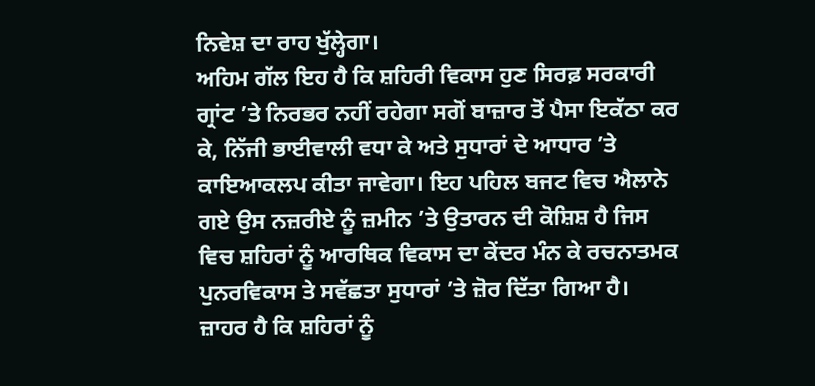ਨਿਵੇਸ਼ ਦਾ ਰਾਹ ਖੁੱਲ੍ਹੇਗਾ।
ਅਹਿਮ ਗੱਲ ਇਹ ਹੈ ਕਿ ਸ਼ਹਿਰੀ ਵਿਕਾਸ ਹੁਣ ਸਿਰਫ਼ ਸਰਕਾਰੀ ਗ੍ਰਾਂਟ ’ਤੇ ਨਿਰਭਰ ਨਹੀਂ ਰਹੇਗਾ ਸਗੋਂ ਬਾਜ਼ਾਰ ਤੋਂ ਪੈਸਾ ਇਕੱਠਾ ਕਰ ਕੇ, ਨਿੱਜੀ ਭਾਈਵਾਲੀ ਵਧਾ ਕੇ ਅਤੇ ਸੁਧਾਰਾਂ ਦੇ ਆਧਾਰ ’ਤੇ ਕਾਇਆਕਲਪ ਕੀਤਾ ਜਾਵੇਗਾ। ਇਹ ਪਹਿਲ ਬਜਟ ਵਿਚ ਐਲਾਨੇ ਗਏ ਉਸ ਨਜ਼ਰੀਏ ਨੂੰ ਜ਼ਮੀਨ ’ਤੇ ਉਤਾਰਨ ਦੀ ਕੋਸ਼ਿਸ਼ ਹੈ ਜਿਸ ਵਿਚ ਸ਼ਹਿਰਾਂ ਨੂੰ ਆਰਥਿਕ ਵਿਕਾਸ ਦਾ ਕੇਂਦਰ ਮੰਨ ਕੇ ਰਚਨਾਤਮਕ ਪੁਨਰਵਿਕਾਸ ਤੇ ਸਵੱਛਤਾ ਸੁਧਾਰਾਂ ’ਤੇ ਜ਼ੋਰ ਦਿੱਤਾ ਗਿਆ ਹੈ।
ਜ਼ਾਹਰ ਹੈ ਕਿ ਸ਼ਹਿਰਾਂ ਨੂੰ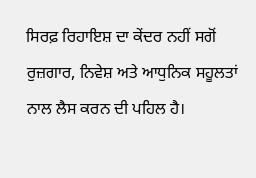ਸਿਰਫ਼ ਰਿਹਾਇਸ਼ ਦਾ ਕੇਂਦਰ ਨਹੀਂ ਸਗੋਂ ਰੁਜ਼ਗਾਰ, ਨਿਵੇਸ਼ ਅਤੇ ਆਧੁਨਿਕ ਸਹੂਲਤਾਂ ਨਾਲ ਲੈਸ ਕਰਨ ਦੀ ਪਹਿਲ ਹੈ।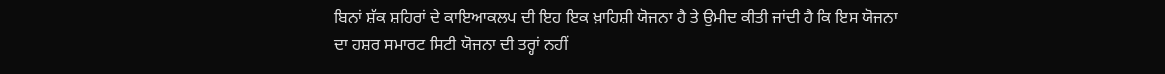ਬਿਨਾਂ ਸ਼ੱਕ ਸ਼ਹਿਰਾਂ ਦੇ ਕਾਇਆਕਲਪ ਦੀ ਇਹ ਇਕ ਖ਼ਾਹਿਸ਼ੀ ਯੋਜਨਾ ਹੈ ਤੇ ਉਮੀਦ ਕੀਤੀ ਜਾਂਦੀ ਹੈ ਕਿ ਇਸ ਯੋਜਨਾ ਦਾ ਹਸ਼ਰ ਸਮਾਰਟ ਸਿਟੀ ਯੋਜਨਾ ਦੀ ਤਰ੍ਹਾਂ ਨਹੀਂ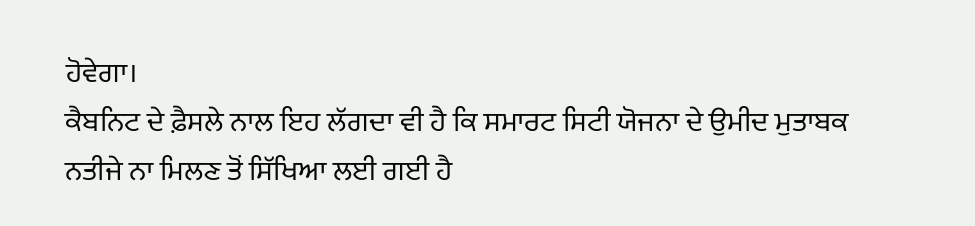ਹੋਵੇਗਾ।
ਕੈਬਨਿਟ ਦੇ ਫ਼ੈਸਲੇ ਨਾਲ ਇਹ ਲੱਗਦਾ ਵੀ ਹੈ ਕਿ ਸਮਾਰਟ ਸਿਟੀ ਯੋਜਨਾ ਦੇ ਉਮੀਦ ਮੁਤਾਬਕ ਨਤੀਜੇ ਨਾ ਮਿਲਣ ਤੋਂ ਸਿੱਖਿਆ ਲਈ ਗਈ ਹੈ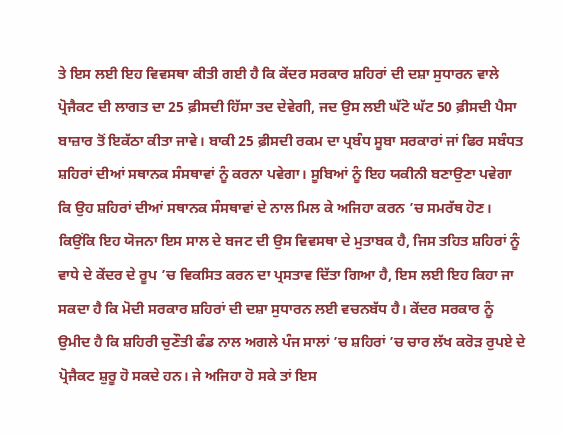ਤੇ ਇਸ ਲਈ ਇਹ ਵਿਵਸਥਾ ਕੀਤੀ ਗਈ ਹੈ ਕਿ ਕੇਂਦਰ ਸਰਕਾਰ ਸ਼ਹਿਰਾਂ ਦੀ ਦਸ਼ਾ ਸੁਧਾਰਨ ਵਾਲੇ ਪ੍ਰੋਜੈਕਟ ਦੀ ਲਾਗਤ ਦਾ 25 ਫ਼ੀਸਦੀ ਹਿੱਸਾ ਤਦ ਦੇਵੇਗੀ, ਜਦ ਉਸ ਲਈ ਘੱਟੋ ਘੱਟ 50 ਫ਼ੀਸਦੀ ਪੈਸਾ ਬਾਜ਼ਾਰ ਤੋਂ ਇਕੱਠਾ ਕੀਤਾ ਜਾਵੇ। ਬਾਕੀ 25 ਫ਼ੀਸਦੀ ਰਕਮ ਦਾ ਪ੍ਰਬੰਧ ਸੂਬਾ ਸਰਕਾਰਾਂ ਜਾਂ ਫਿਰ ਸਬੰਧਤ ਸ਼ਹਿਰਾਂ ਦੀਆਂ ਸਥਾਨਕ ਸੰਸਥਾਵਾਂ ਨੂੰ ਕਰਨਾ ਪਵੇਗਾ। ਸੂਬਿਆਂ ਨੂੰ ਇਹ ਯਕੀਨੀ ਬਣਾਉਣਾ ਪਵੇਗਾ ਕਿ ਉਹ ਸ਼ਹਿਰਾਂ ਦੀਆਂ ਸਥਾਨਕ ਸੰਸਥਾਵਾਂ ਦੇ ਨਾਲ ਮਿਲ ਕੇ ਅਜਿਹਾ ਕਰਨ ’ਚ ਸਮਰੱਥ ਹੋਣ।
ਕਿਉਂਕਿ ਇਹ ਯੋਜਨਾ ਇਸ ਸਾਲ ਦੇ ਬਜਟ ਦੀ ਉਸ ਵਿਵਸਥਾ ਦੇ ਮੁਤਾਬਕ ਹੈ, ਜਿਸ ਤਹਿਤ ਸ਼ਹਿਰਾਂ ਨੂੰ ਵਾਧੇ ਦੇ ਕੇਂਦਰ ਦੇ ਰੂਪ ’ਚ ਵਿਕਸਿਤ ਕਰਨ ਦਾ ਪ੍ਰਸਤਾਵ ਦਿੱਤਾ ਗਿਆ ਹੈ, ਇਸ ਲਈ ਇਹ ਕਿਹਾ ਜਾ ਸਕਦਾ ਹੈ ਕਿ ਮੋਦੀ ਸਰਕਾਰ ਸ਼ਹਿਰਾਂ ਦੀ ਦਸ਼ਾ ਸੁਧਾਰਨ ਲਈ ਵਚਨਬੱਧ ਹੈ। ਕੇਂਦਰ ਸਰਕਾਰ ਨੂੰ ਉਮੀਦ ਹੈ ਕਿ ਸ਼ਹਿਰੀ ਚੁਣੌਤੀ ਫੰਡ ਨਾਲ ਅਗਲੇ ਪੰਜ ਸਾਲਾਂ ’ਚ ਸ਼ਹਿਰਾਂ ’ਚ ਚਾਰ ਲੱਖ ਕਰੋੜ ਰੁਪਏ ਦੇ ਪ੍ਰੋਜੈਕਟ ਸ਼ੁਰੂ ਹੋ ਸਕਦੇ ਹਨ। ਜੇ ਅਜਿਹਾ ਹੋ ਸਕੇ ਤਾਂ ਇਸ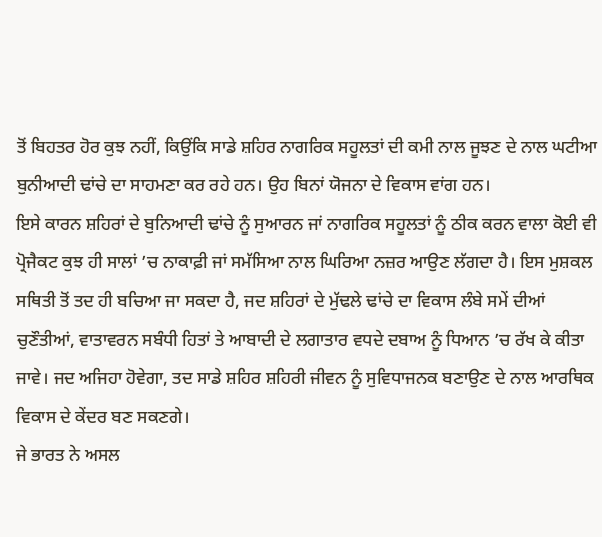ਤੋਂ ਬਿਹਤਰ ਹੋਰ ਕੁਝ ਨਹੀਂ, ਕਿਉਂਕਿ ਸਾਡੇ ਸ਼ਹਿਰ ਨਾਗਰਿਕ ਸਹੂਲਤਾਂ ਦੀ ਕਮੀ ਨਾਲ ਜੂਝਣ ਦੇ ਨਾਲ ਘਟੀਆ ਬੁਨੀਆਦੀ ਢਾਂਚੇ ਦਾ ਸਾਹਮਣਾ ਕਰ ਰਹੇ ਹਨ। ਉਹ ਬਿਨਾਂ ਯੋਜਨਾ ਦੇ ਵਿਕਾਸ ਵਾਂਗ ਹਨ।
ਇਸੇ ਕਾਰਨ ਸ਼ਹਿਰਾਂ ਦੇ ਬੁਨਿਆਦੀ ਢਾਂਚੇ ਨੂੰ ਸੁਆਰਨ ਜਾਂ ਨਾਗਰਿਕ ਸਹੂਲਤਾਂ ਨੂੰ ਠੀਕ ਕਰਨ ਵਾਲਾ ਕੋਈ ਵੀ ਪ੍ਰੋਜੈਕਟ ਕੁਝ ਹੀ ਸਾਲਾਂ ’ਚ ਨਾਕਾਫ਼ੀ ਜਾਂ ਸਮੱਸਿਆ ਨਾਲ ਘਿਰਿਆ ਨਜ਼ਰ ਆਉਣ ਲੱਗਦਾ ਹੈ। ਇਸ ਮੁਸ਼ਕਲ ਸਥਿਤੀ ਤੋਂ ਤਦ ਹੀ ਬਚਿਆ ਜਾ ਸਕਦਾ ਹੈ, ਜਦ ਸ਼ਹਿਰਾਂ ਦੇ ਮੁੱਢਲੇ ਢਾਂਚੇ ਦਾ ਵਿਕਾਸ ਲੰਬੇ ਸਮੇਂ ਦੀਆਂ ਚੁਣੌਤੀਆਂ, ਵਾਤਾਵਰਨ ਸਬੰਧੀ ਹਿਤਾਂ ਤੇ ਆਬਾਦੀ ਦੇ ਲਗਾਤਾਰ ਵਧਦੇ ਦਬਾਅ ਨੂੰ ਧਿਆਨ ’ਚ ਰੱਖ ਕੇ ਕੀਤਾ ਜਾਵੇ। ਜਦ ਅਜਿਹਾ ਹੋਵੇਗਾ, ਤਦ ਸਾਡੇ ਸ਼ਹਿਰ ਸ਼ਹਿਰੀ ਜੀਵਨ ਨੂੰ ਸੁਵਿਧਾਜਨਕ ਬਣਾਉਣ ਦੇ ਨਾਲ ਆਰਥਿਕ ਵਿਕਾਸ ਦੇ ਕੇਂਦਰ ਬਣ ਸਕਣਗੇ।
ਜੇ ਭਾਰਤ ਨੇ ਅਸਲ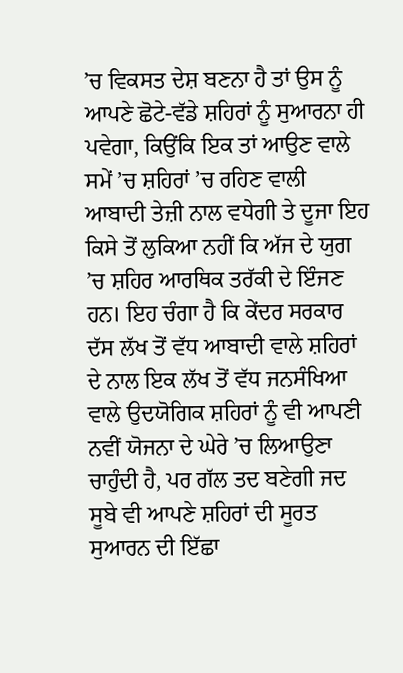’ਚ ਵਿਕਸਤ ਦੇਸ਼ ਬਣਨਾ ਹੈ ਤਾਂ ਉਸ ਨੂੰ ਆਪਣੇ ਛੋਟੇ-ਵੱਡੇ ਸ਼ਹਿਰਾਂ ਨੂੰ ਸੁਆਰਨਾ ਹੀ ਪਵੇਗਾ, ਕਿਉਂਕਿ ਇਕ ਤਾਂ ਆਉਣ ਵਾਲੇ ਸਮੇਂ ’ਚ ਸ਼ਹਿਰਾਂ ’ਚ ਰਹਿਣ ਵਾਲੀ ਆਬਾਦੀ ਤੇਜ਼ੀ ਨਾਲ ਵਧੇਗੀ ਤੇ ਦੂਜਾ ਇਹ ਕਿਸੇ ਤੋਂ ਲੁਕਿਆ ਨਹੀਂ ਕਿ ਅੱਜ ਦੇ ਯੁਗ ’ਚ ਸ਼ਹਿਰ ਆਰਥਿਕ ਤਰੱਕੀ ਦੇ ਇੰਜਣ ਹਨ। ਇਹ ਚੰਗਾ ਹੈ ਕਿ ਕੇਂਦਰ ਸਰਕਾਰ ਦੱਸ ਲੱਖ ਤੋਂ ਵੱਧ ਆਬਾਦੀ ਵਾਲੇ ਸ਼ਹਿਰਾਂ ਦੇ ਨਾਲ ਇਕ ਲੱਖ ਤੋਂ ਵੱਧ ਜਨਸੰਖਿਆ ਵਾਲੇ ਉਦਯੋਗਿਕ ਸ਼ਹਿਰਾਂ ਨੂੰ ਵੀ ਆਪਣੀ ਨਵੀਂ ਯੋਜਨਾ ਦੇ ਘੇਰੇ ’ਚ ਲਿਆਉਣਾ ਚਾਹੁੰਦੀ ਹੈ, ਪਰ ਗੱਲ ਤਦ ਬਣੇਗੀ ਜਦ ਸੂਬੇ ਵੀ ਆਪਣੇ ਸ਼ਹਿਰਾਂ ਦੀ ਸੂਰਤ ਸੁਆਰਨ ਦੀ ਇੱਛਾ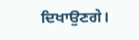ਦਿਖਾਉਣਗੇ।